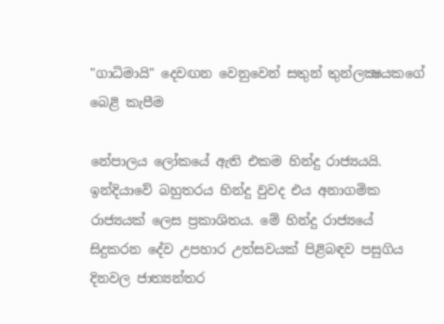"ගාධිමායි" දෙවඟන වෙනුවෙන් සතුන් තුන්ලක්‍ෂයකගේ බෙළි කැපීම

නේපාලය ලෝකයේ ඇති එකම හින්දු රාජ්‍යයයි. ඉන්දියාවේ බහුතරය හින්දු වුවද එය අනාගමික රාජ්‍යයක්‌ ලෙස ප්‍රකාශිතය. මේ හින්දු රාජ්‍යයේ සිදුකරන දේව උපහාර උත්සවයක්‌ පිළිබඳව පසුගිය දිනවල ජාත්‍යන්තර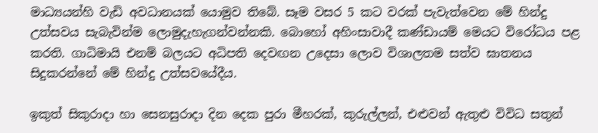මාධ්‍යයන්හි වැඩි අවධානයක්‌ යොමුව තිබේ. සෑම වසර 5 කට වරක්‌ පැවැත්වෙන මේ හින්දු උත්සවය සැබැවින්ම ලොමුදැහැගන්වන්නකි. බොහෝ අහිංසාවාදී කණ්‌ඩායම් මෙයට විරෝධය පළ කරති. ගාධිමායි එනම් බලයට අධිපති දෙවඟන උදෙසා ලොව විශාලතම සත්ව ඝාතනය සිදුකරන්නේ මේ හින්දු උත්සවයේදීය.

ඉකුත් සිකුරාදා හා සෙනසුරාදා දින දෙක පුරා මීහරක්‌, කුරුල්ලන්, එළුවන් ඇතුළු විවිධ සතුන්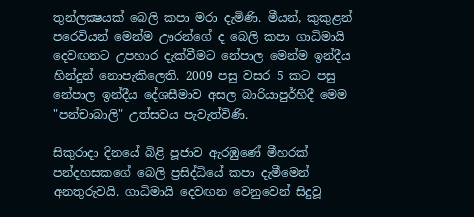තුන්ලක්‍ෂයක්‌ බෙලි කපා මරා දැමිණි. මීයන්, කුකුළන් පරෙවියන් මෙන්ම ඌරන්ගේ ද බෙලි කපා ගාධිමායි දෙවඟනට උපහාර දැක්‌වීමට නේපාල මෙන්ම ඉන්දීය හින්දුන් නොපැකිලෙති. 2009 පසු වසර 5 කට පසු නේපාල ඉන්දීය දේශසීමාව අසල බාරියාපුර්හිදී මෙම "පන්චාබාලි" උත්සවය පැවැත්විණි.

සිකුරාදා දිනයේ බිළි පූජාව ඇරඹුණේ මීහරක්‌ පන්දහසකගේ බෙලි ප්‍රසිද්ධියේ කපා දැමීමෙන් අනතුරුවයි. ගාධිමායි දෙවඟන වෙනුවෙන් සිදුවූ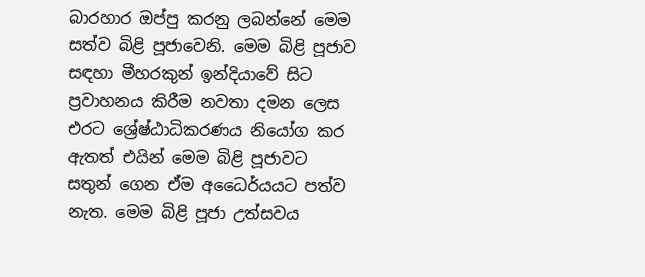බාරහාර ඔප්පු කරනු ලබන්නේ මෙම සත්ව බිළි පූජාවෙනි. මෙම බිළි පූජාව සඳහා මීහරකුන් ඉන්දියාවේ සිට ප්‍රවාහනය කිරීම නවතා දමන ලෙස එරට ශ්‍රේෂ්ඨාධිකරණය නියෝග කර ඇතත් එයින් මෙම බිළි පූජාවට සතුන් ගෙන ඒම අධෛර්යයට පත්ව නැත. මෙම බිළි පූජා උත්සවය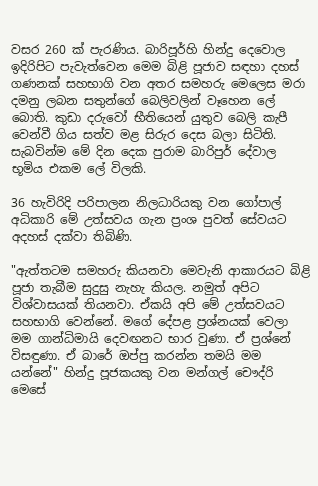වසර 260 ක්‌ පැරණිය. බාරිපූර්හි හින්දු දෙවොල ඉදිරිපිට පැවැත්වෙන මෙම බිළි පූජාව සඳහා දහස්‌ ගණනක්‌ සහභාගි වන අතර සමහරු මෙලෙස මරා දමනු ලබන සතුන්ගේ බෙලිවලින් වෑහෙන ලේ බොති. කුඩා දරුවෝ භීතියෙන් යුතුව බෙලි කැපී වෙන්වී ගිය සත්ව මළ සිරුර දෙස බලා සිටිති. සැබවින්ම මේ දින දෙක පුරාම බාරිපුර් දේවාල භූමිය එකම ලේ විලකි.

36 හැවිරිදි පරිපාලන නිලධාරියකු වන ගෝපාල් අධිකාරි මේ උත්සවය ගැන ප්‍රංශ පුවත් සේවයට අදහස්‌ දක්‌වා තිබිණි.

"ඇත්තටම සමහරු කියනවා මෙවැනි ආකාරයට බිළි පූජා තැබීම සුදුසු නැහැ කියල. නමුත් අපිට විශ්වාසයක්‌ තියනවා. ඒකයි අපි මේ උත්සවයට සහභාගි වෙන්නේ. මගේ දේපළ ප්‍රශ්නයක්‌ වෙලා මම ගාන්ධිමායි දෙවඟනට භාර වුණා. ඒ ප්‍රශ්නේ විසඳුණා. ඒ බාරේ ඔප්පු කරන්න තමයි මම යන්නේ" හින්දු පූජකයකු වන මන්ගල් චෞද්රි මෙසේ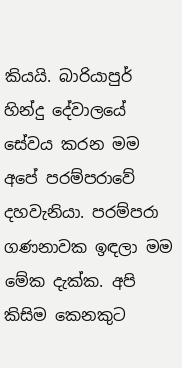කියයි. බාරියාපුර් හින්දු දේවාලයේ සේවය කරන මම අපේ පරම්පරාවේ දහවැනියා. පරම්පරා ගණනාවක ඉඳලා මම මේක දැක්‌ක. අපි කිසිම කෙනකුට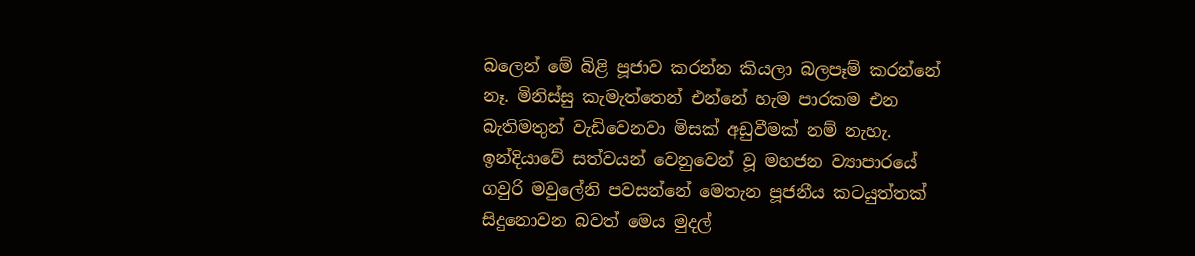බලෙන් මේ බිළි පූජාව කරන්න කියලා බලපෑම් කරන්නේ නෑ. මිනිස්‌සු කැමැත්තෙන් එන්නේ හැම පාරකම එන බැතිමතුන් වැඩිවෙනවා මිසක්‌ අඩුවීමක්‌ නම් නැහැ. ඉන්දියාවේ සත්වයන් වෙනුවෙන් වූ මහජන ව්‍යාපාරයේ ගවුරි මවුලේනි පවසන්නේ මෙතැන පූජනීය කටයුත්තක්‌ සිදුනොවන බවත් මෙය මුදල්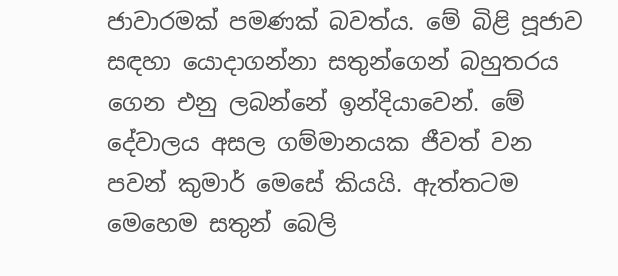ජාවාරමක්‌ පමණක්‌ බවත්ය. මේ බිළි පූජාව සඳහා යොදාගන්නා සතුන්ගෙන් බහුතරය ගෙන එනු ලබන්නේ ඉන්දියාවෙන්. මේ දේවාලය අසල ගම්මානයක ජීවත් වන පවන් කුමාර් මෙසේ කියයි. ඇත්තටම මෙහෙම සතුන් බෙලි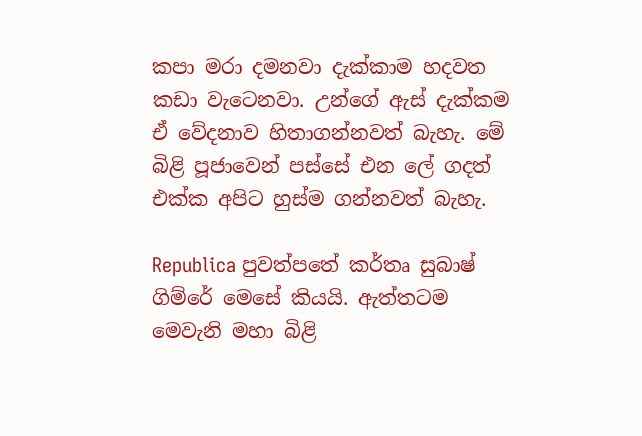කපා මරා දමනවා දැක්‌කාම හදවත කඩා වැටෙනවා. උන්ගේ ඇස්‌ දැක්‌කම ඒ වේදනාව හිතාගන්නවත් බැහැ. මේ බිළි පූජාවෙන් පස්‌සේ එන ලේ ගදත් එක්‌ක අපිට හුස්‌ම ගන්නවත් බැහැ.

Republica පුවත්පතේ කර්තෘ සුබාෂ් ගිම්රේ මෙසේ කියයි. ඇත්තටම මෙවැනි මහා බිළි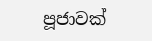පූජාවක්‌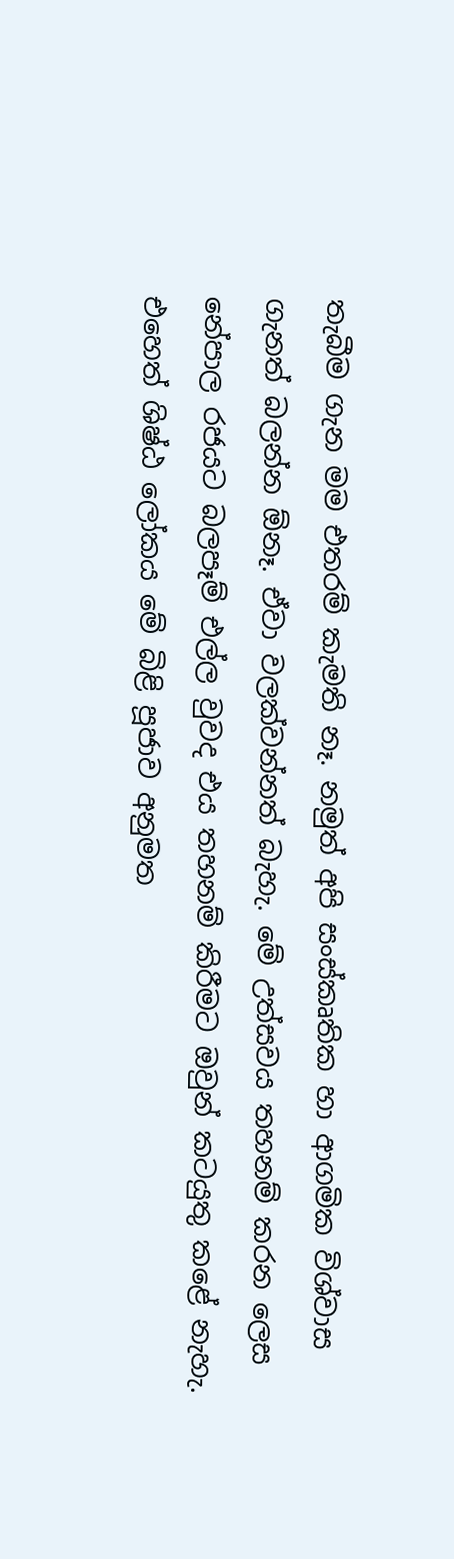තැබීම ගැන මම එතරම් කැමති නෑ. නමුත් අපි සංස්‌කෘතික හා ආගමික විශ්වාස ගැනත් බලන්න ඕනෑ. ඒවා වලක්‌වන්නත් බැහැ. මේ උත්සවය තහනම් කරන ලෙස නේපාල රජයට බලපෑම් එල්ල වුවද එය තහනම් කිරීමට ඔවුන් කටයුතු කළේ නැහැ. එහෙත් ශිෂ්ඨ ලෝකය මේ බිළි පූජාව අනුමත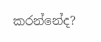කරන්නේද?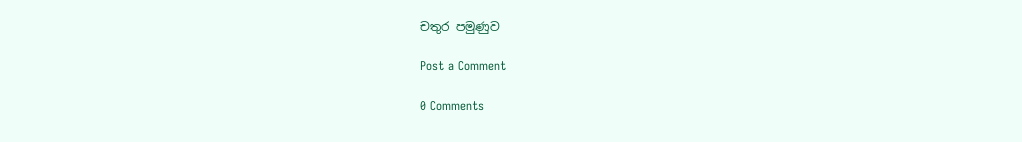චතුර පමුණුව

Post a Comment

0 Comments